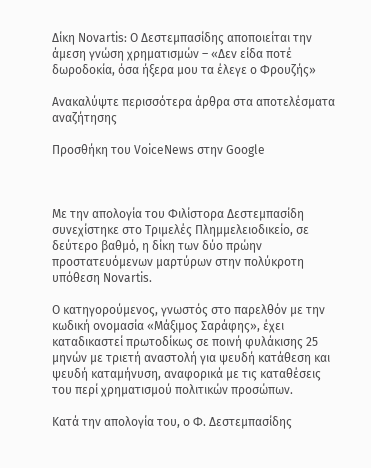Δίκη Novartis: Ο Δεστεμπασίδης αποποιείται την άμεση γνώση χρηματισμών – «Δεν είδα ποτέ δωροδοκία, όσα ήξερα μου τα έλεγε ο Φρουζής»

Ανακαλύψτε περισσότερα άρθρα στα αποτελέσματα αναζήτησης

Προσθήκη του VoiceNews στην Google



Με την απολογία του Φιλίστορα Δεστεμπασίδη συνεχίστηκε στο Τριμελές Πλημμελειοδικείο, σε δεύτερο βαθμό, η δίκη των δύο πρώην προστατευόμενων μαρτύρων στην πολύκροτη υπόθεση Novartis.

Ο κατηγορούμενος, γνωστός στο παρελθόν με την κωδική ονομασία «Μάξιμος Σαράφης», έχει καταδικαστεί πρωτοδίκως σε ποινή φυλάκισης 25 μηνών με τριετή αναστολή για ψευδή κατάθεση και ψευδή καταμήνυση, αναφορικά με τις καταθέσεις του περί χρηματισμού πολιτικών προσώπων.

Κατά την απολογία του, ο Φ. Δεστεμπασίδης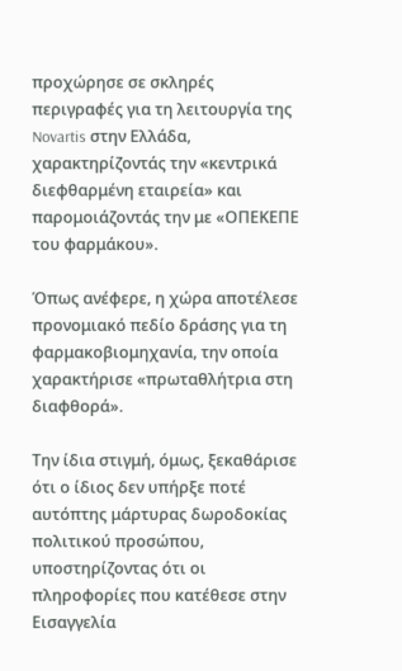προχώρησε σε σκληρές περιγραφές για τη λειτουργία της Novartis στην Ελλάδα, χαρακτηρίζοντάς την «κεντρικά διεφθαρμένη εταιρεία» και παρομοιάζοντάς την με «ΟΠΕΚΕΠΕ του φαρμάκου».

Όπως ανέφερε, η χώρα αποτέλεσε προνομιακό πεδίο δράσης για τη φαρμακοβιομηχανία, την οποία χαρακτήρισε «πρωταθλήτρια στη διαφθορά».

Την ίδια στιγμή, όμως, ξεκαθάρισε ότι ο ίδιος δεν υπήρξε ποτέ αυτόπτης μάρτυρας δωροδοκίας πολιτικού προσώπου, υποστηρίζοντας ότι οι πληροφορίες που κατέθεσε στην Εισαγγελία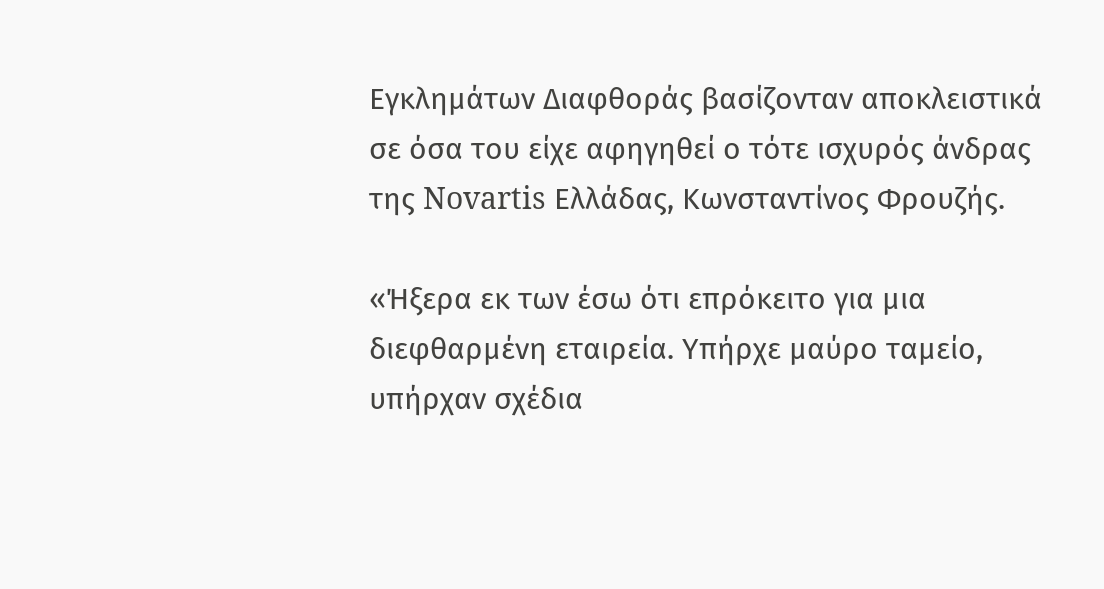Εγκλημάτων Διαφθοράς βασίζονταν αποκλειστικά σε όσα του είχε αφηγηθεί ο τότε ισχυρός άνδρας της Novartis Ελλάδας, Κωνσταντίνος Φρουζής.

«Ήξερα εκ των έσω ότι επρόκειτο για μια διεφθαρμένη εταιρεία. Υπήρχε μαύρο ταμείο, υπήρχαν σχέδια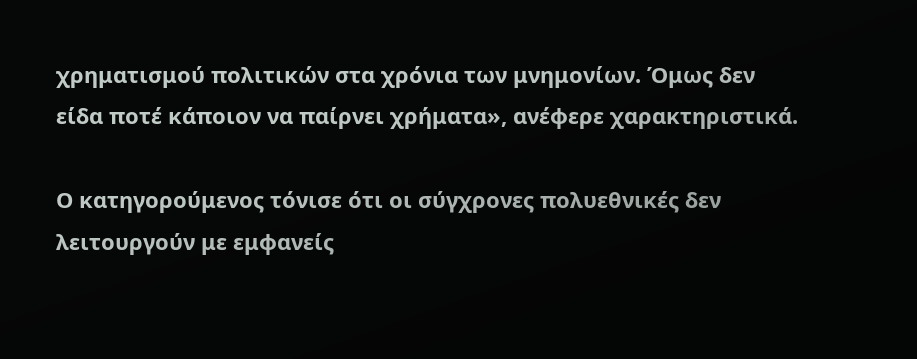χρηματισμού πολιτικών στα χρόνια των μνημονίων. Όμως δεν είδα ποτέ κάποιον να παίρνει χρήματα», ανέφερε χαρακτηριστικά.

Ο κατηγορούμενος τόνισε ότι οι σύγχρονες πολυεθνικές δεν λειτουργούν με εμφανείς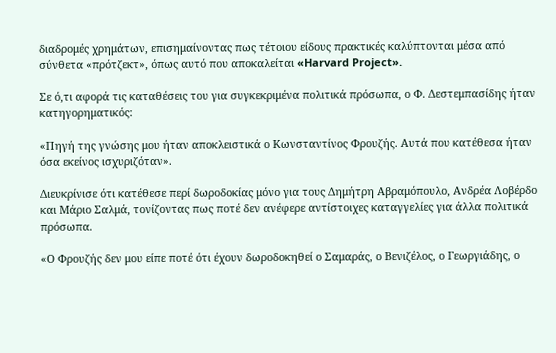διαδρομές χρημάτων, επισημαίνοντας πως τέτοιου είδους πρακτικές καλύπτονται μέσα από σύνθετα «πρότζεκτ», όπως αυτό που αποκαλείται «Harvard Project».

Σε ό,τι αφορά τις καταθέσεις του για συγκεκριμένα πολιτικά πρόσωπα, ο Φ. Δεστεμπασίδης ήταν κατηγορηματικός:

«Πηγή της γνώσης μου ήταν αποκλειστικά ο Κωνσταντίνος Φρουζής. Αυτά που κατέθεσα ήταν όσα εκείνος ισχυριζόταν».

Διευκρίνισε ότι κατέθεσε περί δωροδοκίας μόνο για τους Δημήτρη Αβραμόπουλο, Ανδρέα Λοβέρδο και Μάριο Σαλμά, τονίζοντας πως ποτέ δεν ανέφερε αντίστοιχες καταγγελίες για άλλα πολιτικά πρόσωπα.

«Ο Φρουζής δεν μου είπε ποτέ ότι έχουν δωροδοκηθεί ο Σαμαράς, ο Βενιζέλος, ο Γεωργιάδης, ο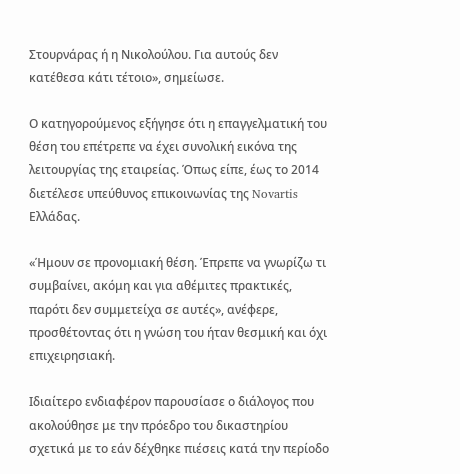Στουρνάρας ή η Νικολούλου. Για αυτούς δεν κατέθεσα κάτι τέτοιο», σημείωσε.

Ο κατηγορούμενος εξήγησε ότι η επαγγελματική του θέση του επέτρεπε να έχει συνολική εικόνα της λειτουργίας της εταιρείας. Όπως είπε, έως το 2014 διετέλεσε υπεύθυνος επικοινωνίας της Novartis Ελλάδας.

«Ήμουν σε προνομιακή θέση. Έπρεπε να γνωρίζω τι συμβαίνει, ακόμη και για αθέμιτες πρακτικές, παρότι δεν συμμετείχα σε αυτές», ανέφερε, προσθέτοντας ότι η γνώση του ήταν θεσμική και όχι επιχειρησιακή.

Ιδιαίτερο ενδιαφέρον παρουσίασε ο διάλογος που ακολούθησε με την πρόεδρο του δικαστηρίου σχετικά με το εάν δέχθηκε πιέσεις κατά την περίοδο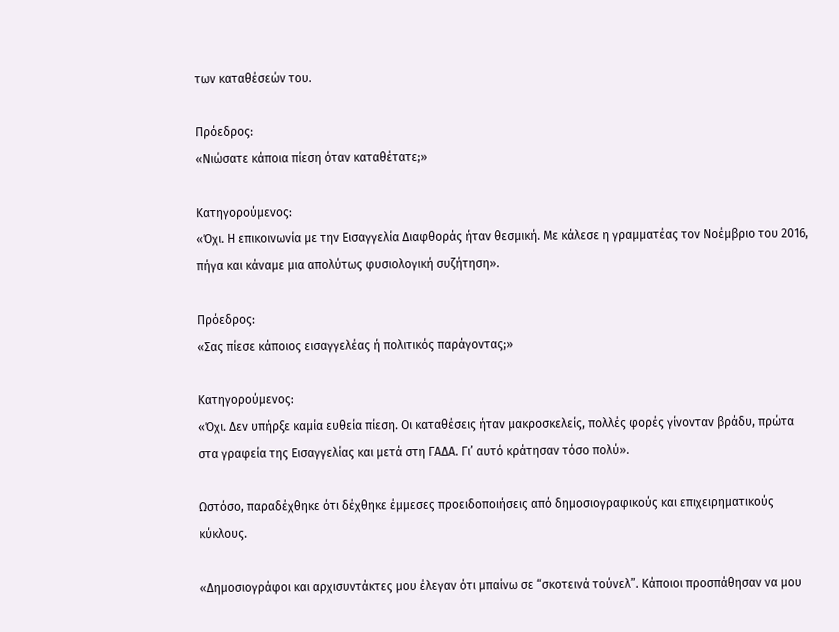των καταθέσεών του.

Πρόεδρος:
«Νιώσατε κάποια πίεση όταν καταθέτατε;»

Κατηγορούμενος:
«Όχι. Η επικοινωνία με την Εισαγγελία Διαφθοράς ήταν θεσμική. Με κάλεσε η γραμματέας τον Νοέμβριο του 2016, πήγα και κάναμε μια απολύτως φυσιολογική συζήτηση».

Πρόεδρος:
«Σας πίεσε κάποιος εισαγγελέας ή πολιτικός παράγοντας;»

Κατηγορούμενος:
«Όχι. Δεν υπήρξε καμία ευθεία πίεση. Οι καταθέσεις ήταν μακροσκελείς, πολλές φορές γίνονταν βράδυ, πρώτα στα γραφεία της Εισαγγελίας και μετά στη ΓΑΔΑ. Γι’ αυτό κράτησαν τόσο πολύ».

Ωστόσο, παραδέχθηκε ότι δέχθηκε έμμεσες προειδοποιήσεις από δημοσιογραφικούς και επιχειρηματικούς κύκλους.

«Δημοσιογράφοι και αρχισυντάκτες μου έλεγαν ότι μπαίνω σε “σκοτεινά τούνελ”. Κάποιοι προσπάθησαν να μου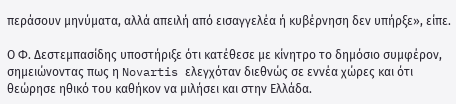περάσουν μηνύματα, αλλά απειλή από εισαγγελέα ή κυβέρνηση δεν υπήρξε», είπε.

Ο Φ. Δεστεμπασίδης υποστήριξε ότι κατέθεσε με κίνητρο το δημόσιο συμφέρον, σημειώνοντας πως η Novartis ελεγχόταν διεθνώς σε εννέα χώρες και ότι θεώρησε ηθικό του καθήκον να μιλήσει και στην Ελλάδα.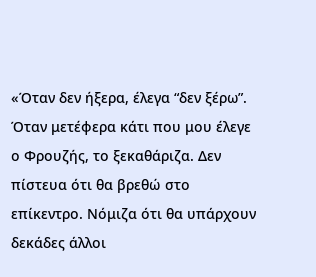«Όταν δεν ήξερα, έλεγα “δεν ξέρω”. Όταν μετέφερα κάτι που μου έλεγε ο Φρουζής, το ξεκαθάριζα. Δεν πίστευα ότι θα βρεθώ στο επίκεντρο. Νόμιζα ότι θα υπάρχουν δεκάδες άλλοι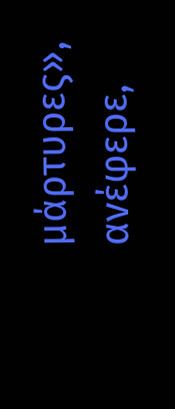μάρτυρες», ανέφερε,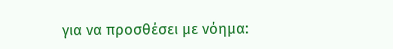για να προσθέσει με νόημα: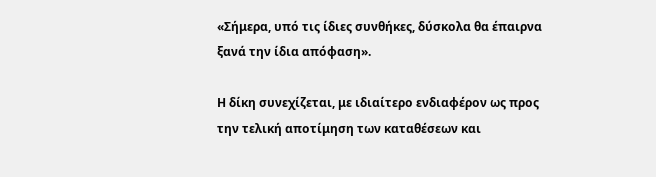«Σήμερα, υπό τις ίδιες συνθήκες, δύσκολα θα έπαιρνα ξανά την ίδια απόφαση».

Η δίκη συνεχίζεται, με ιδιαίτερο ενδιαφέρον ως προς την τελική αποτίμηση των καταθέσεων και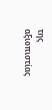της αξιοπιστίας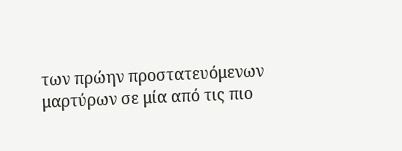των πρώην προστατευόμενων μαρτύρων σε μία από τις πιο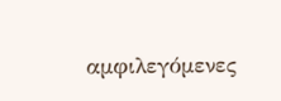αμφιλεγόμενες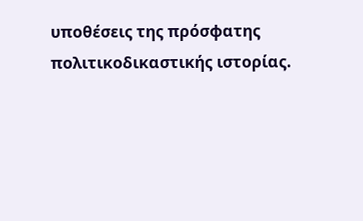υποθέσεις της πρόσφατης πολιτικοδικαστικής ιστορίας.